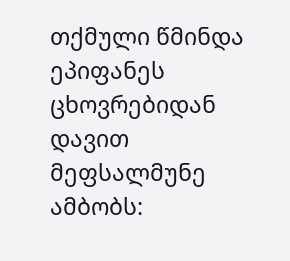თქმული წმინდა ეპიფანეს ცხოვრებიდან
დავით მეფსალმუნე ამბობს: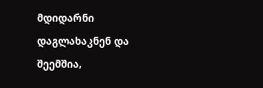მდიდარნი დაგლახაკნენ და შეემშია,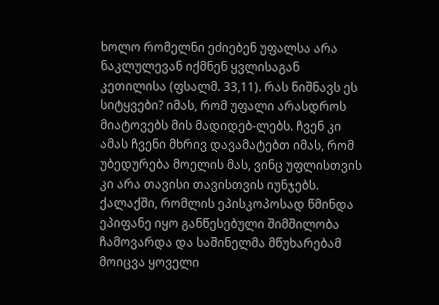ხოლო რომელნი ეძიებენ უფალსა არა ნაკლულევან იქმნენ ყვლისაგან კეთილისა (ფსალმ. 33,11). რას ნიშნავს ეს სიტყვები? იმას, რომ უფალი არასდროს მიატოვებს მის მადიდებ-ლებს. ჩვენ კი ამას ჩვენი მხრივ დავამატებთ იმას, რომ უბედურება მოელის მას, ვინც უფლისთვის კი არა თავისი თავისთვის იუნჯებს.
ქალაქში, რომლის ეპისკოპოსად წმინდა ეპიფანე იყო განწესებული შიმშილობა ჩამოვარდა და საშინელმა მწუხარებამ მოიცვა ყოველი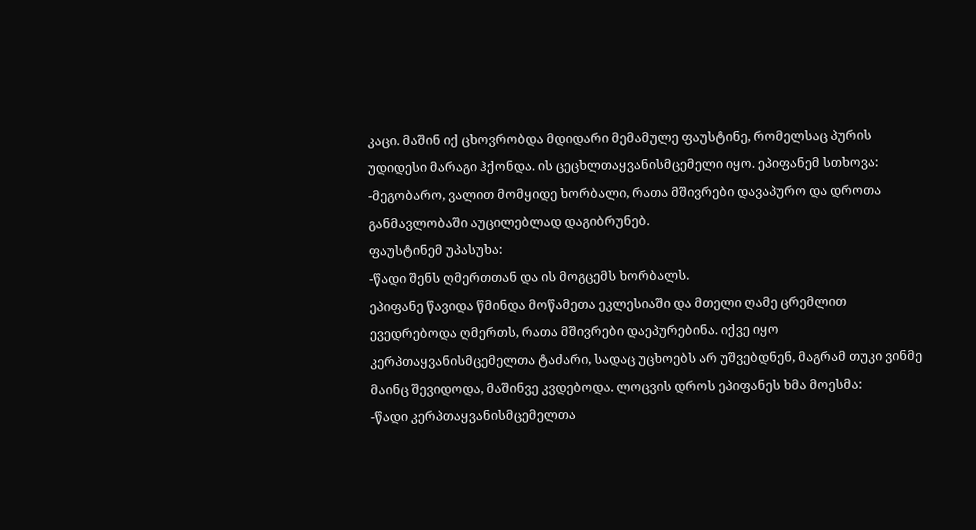კაცი. მაშინ იქ ცხოვრობდა მდიდარი მემამულე ფაუსტინე, რომელსაც პურის უდიდესი მარაგი ჰქონდა. ის ცეცხლთაყვანისმცემელი იყო. ეპიფანემ სთხოვა:
-მეგობარო, ვალით მომყიდე ხორბალი, რათა მშივრები დავაპურო და დროთა განმავლობაში აუცილებლად დაგიბრუნებ.
ფაუსტინემ უპასუხა:
-წადი შენს ღმერთთან და ის მოგცემს ხორბალს.
ეპიფანე წავიდა წმინდა მოწამეთა ეკლესიაში და მთელი ღამე ცრემლით ევედრებოდა ღმერთს, რათა მშივრები დაეპურებინა. იქვე იყო კერპთაყვანისმცემელთა ტაძარი, სადაც უცხოებს არ უშვებდნენ, მაგრამ თუკი ვინმე მაინც შევიდოდა, მაშინვე კვდებოდა. ლოცვის დროს ეპიფანეს ხმა მოესმა:
-წადი კერპთაყვანისმცემელთა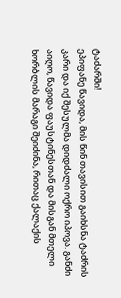ტაძარში!
ეპიფანე წავიდა, მის წინ თავისით გაიხსნა ტაძრის კარი და იქ შესულმა დიდძალი ოქრო იპოვა. განძი აიღო, წავიდა ფაუსტინესთან და მისგან მთელი ხორბლის მარაგი შეიძინა, რითაც ქალაქის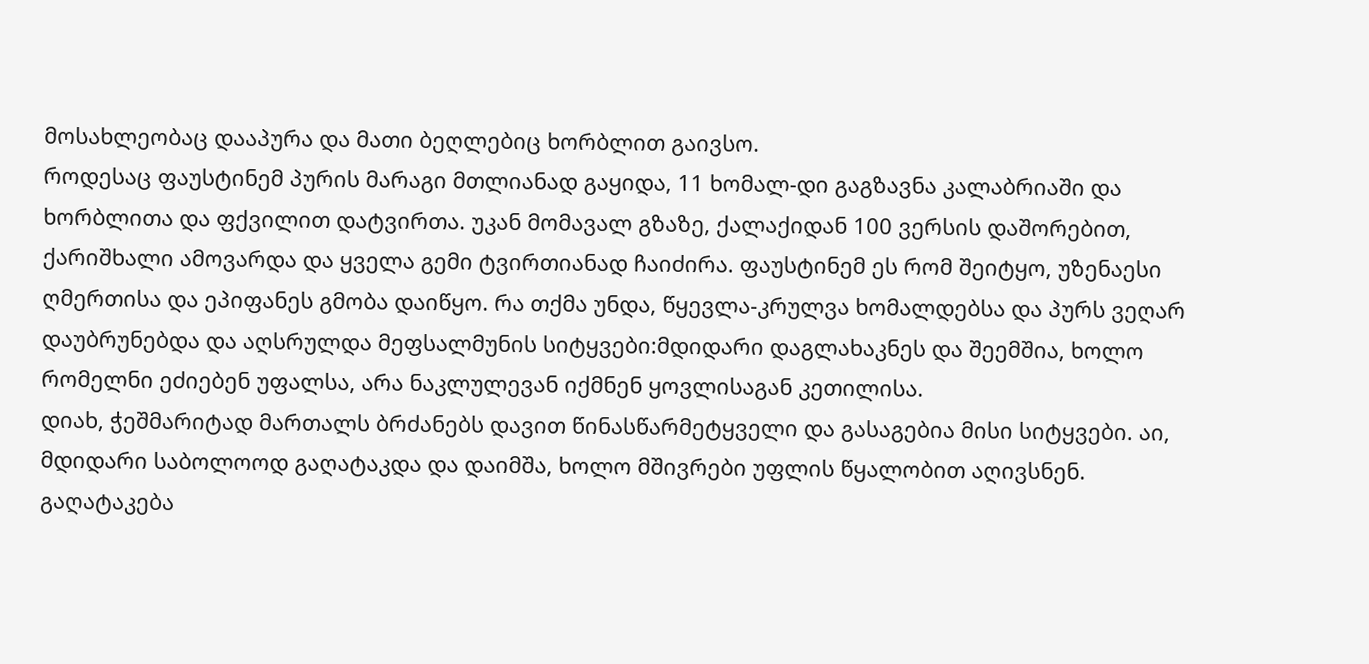მოსახლეობაც დააპურა და მათი ბეღლებიც ხორბლით გაივსო.
როდესაც ფაუსტინემ პურის მარაგი მთლიანად გაყიდა, 11 ხომალ-დი გაგზავნა კალაბრიაში და ხორბლითა და ფქვილით დატვირთა. უკან მომავალ გზაზე, ქალაქიდან 100 ვერსის დაშორებით, ქარიშხალი ამოვარდა და ყველა გემი ტვირთიანად ჩაიძირა. ფაუსტინემ ეს რომ შეიტყო, უზენაესი ღმერთისა და ეპიფანეს გმობა დაიწყო. რა თქმა უნდა, წყევლა-კრულვა ხომალდებსა და პურს ვეღარ დაუბრუნებდა და აღსრულდა მეფსალმუნის სიტყვები:მდიდარი დაგლახაკნეს და შეემშია, ხოლო რომელნი ეძიებენ უფალსა, არა ნაკლულევან იქმნენ ყოვლისაგან კეთილისა.
დიახ, ჭეშმარიტად მართალს ბრძანებს დავით წინასწარმეტყველი და გასაგებია მისი სიტყვები. აი, მდიდარი საბოლოოდ გაღატაკდა და დაიმშა, ხოლო მშივრები უფლის წყალობით აღივსნენ. გაღატაკება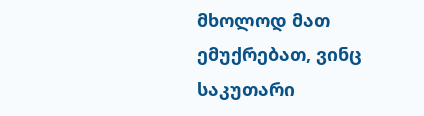მხოლოდ მათ ემუქრებათ, ვინც საკუთარი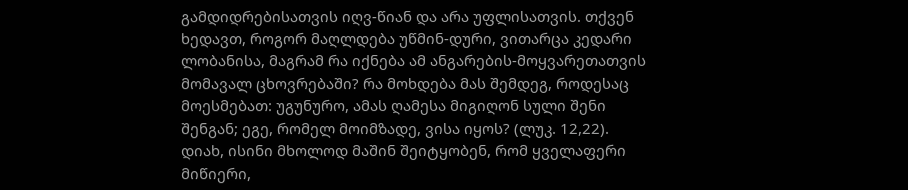გამდიდრებისათვის იღვ-წიან და არა უფლისათვის. თქვენ ხედავთ, როგორ მაღლდება უწმინ-დური, ვითარცა კედარი ლობანისა, მაგრამ რა იქნება ამ ანგარების-მოყვარეთათვის მომავალ ცხოვრებაში? რა მოხდება მას შემდეგ, როდესაც მოესმებათ: უგუნურო, ამას ღამესა მიგიღონ სული შენი შენგან; ეგე, რომელ მოიმზადე, ვისა იყოს? (ლუკ. 12,22). დიახ, ისინი მხოლოდ მაშინ შეიტყობენ, რომ ყველაფერი მიწიერი,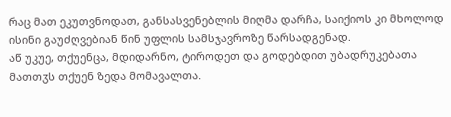რაც მათ ეკუთვნოდათ, განსასვენებლის მიღმა დარჩა, საიქიოს კი მხოლოდ ისინი გაუძღვებიან წინ უფლის სამსჯავროზე წარსადგენად.
აწ უკუე, თქუენცა, მდიდარნო, ტიროდეთ და გოდებდით უბადრუკებათა მათთჳს თქუენ ზედა მომავალთა.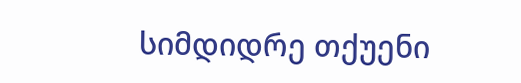სიმდიდრე თქუენი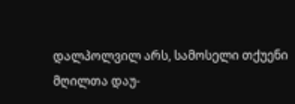დალპოლვილ არს, სამოსელი თქუენი მღილთა დაუ-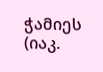ჭამიეს (იაკ.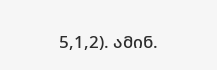5,1,2). ამინ.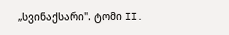„სვინაქსარი". ტომი II.